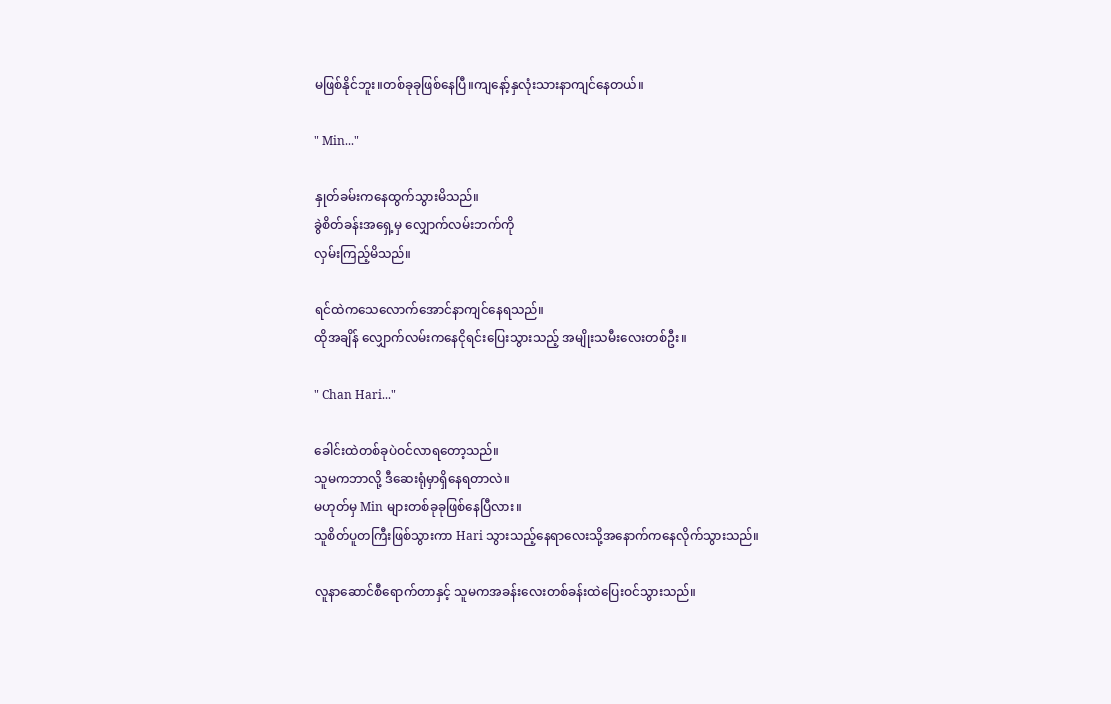မဖြစ်နိုင်ဘူး။တစ်ခုခုဖြစ်နေပြီ။ကျနော့်နှလုံးသားနာကျင်နေတယ်။

" Min..."

နှုတ်ခမ်းကနေထွက်သွားမိသည်။
ခွဲစိတ်ခန်းအရှေ့မှ လျှောက်လမ်းဘက်ကို
လှမ်းကြည့်မိသည်။

ရင်ထဲကသေလောက်အောင်နာကျင်နေရသည်။
ထိုအချိန် လျှောက်လမ်းကနေငိုရင်းပြေးသွားသည့် အမျိုးသမီးလေးတစ်ဦး။

" Chan Hari..."

ခေါင်းထဲတစ်ခုပဲဝင်လာရတော့သည်။
သူမကဘာလို့ ဒီဆေးရုံမှာရှိနေရတာလဲ။
မဟုတ်မှ Min များတစ်ခုခုဖြစ်နေပြီလား။
သူစိတ်ပူတကြီးဖြစ်သွားကာ Hari သွားသည့်နေရာလေးသို့အနောက်ကနေလိုက်သွားသည်။

လူနာဆောင်စီရောက်တာနှင့် သူမကအခန်းလေးတစ်ခန်းထဲပြေးဝင်သွားသည်။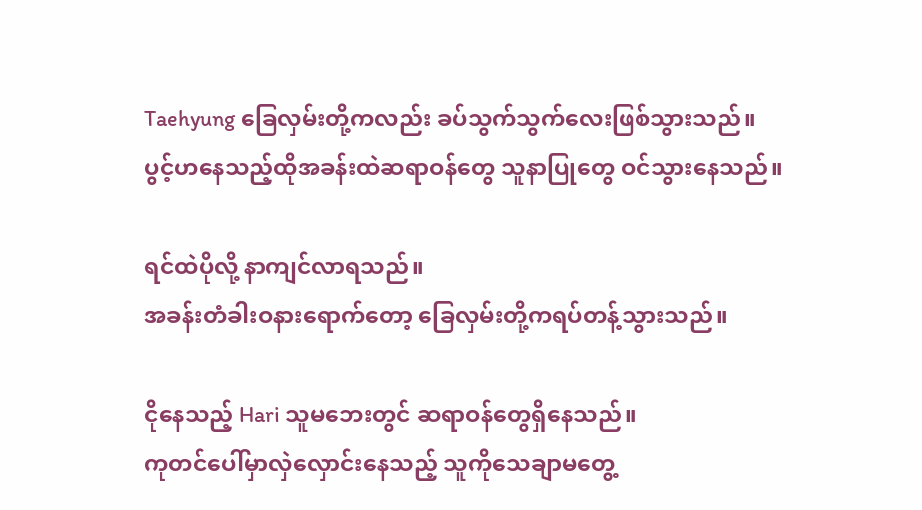Taehyung ခြေလှမ်းတို့ကလည်း ခပ်သွက်သွက်လေးဖြစ်သွားသည်။
ပွင့်ဟနေသည့်ထိုအခန်းထဲဆရာဝန်တွေ သူနာပြုတွေ ဝင်သွားနေသည်။

ရင်ထဲပိုလို့ နာကျင်လာရသည်။
အခန်းတံခါးဝနားရောက်တော့ ခြေလှမ်းတို့ကရပ်တန့်သွားသည်။

ငိုနေသည့် Hari သူမဘေးတွင် ဆရာဝန်တွေရှိနေသည်။
ကုတင်ပေါ်မှာလှဲလှောင်းနေသည့် သူကိုသေချာမတွေ့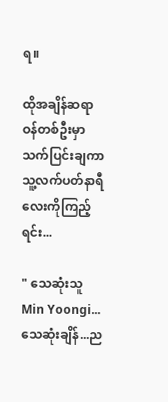ရ။

ထိုအချိန်ဆရာဝန်တစ်ဦးမှာ သက်ပြင်းချကာ
သူ့လက်ပတ်နာရီလေးကိုကြည့်ရင်း...

" သေဆုံးသူ Min Yoongi...သေဆုံးချိန်...ည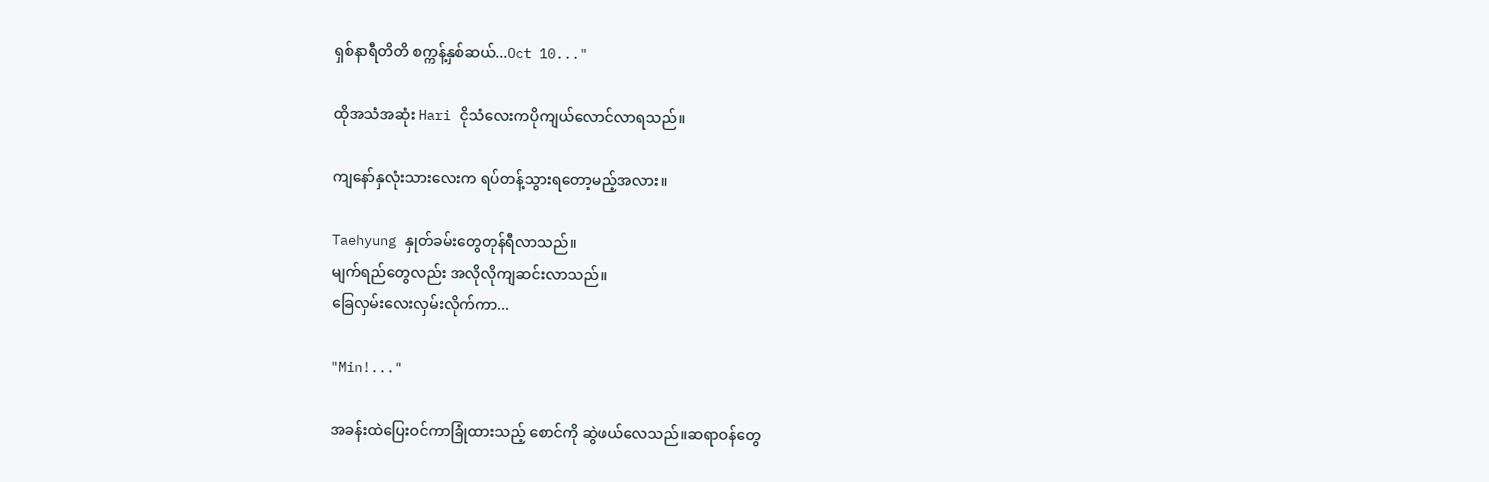ရှစ်နာရီတိတိ စက္ကန့်နှစ်ဆယ်...Oct 10..."

ထိုအသံအဆုံး Hari ငိုသံလေးကပိုကျယ်လောင်လာရသည်။

ကျနော်နှလုံးသားလေးက ရပ်တန့်သွားရတော့မည့်အလား။

Taehyung နှုတ်ခမ်းတွေတုန်ရီလာသည်။
မျက်ရည်တွေလည်း အလိုလိုကျဆင်းလာသည်။
ခြေလှမ်းလေးလှမ်းလိုက်ကာ...

"Min!..."

အခန်းထဲပြေးဝင်ကာခြုံထားသည့် စောင်ကို ဆွဲဖယ်လေသည်။ဆရာဝန်တွေ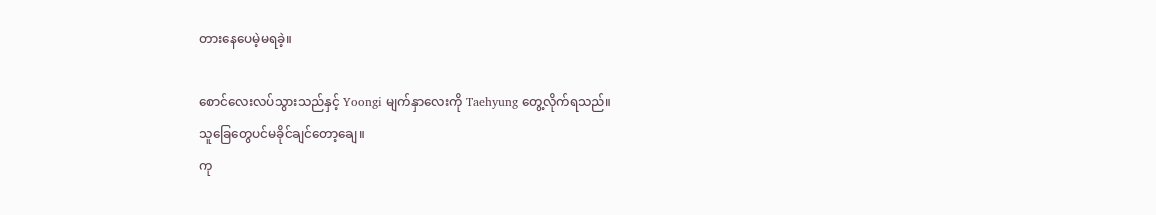တားနေပေမဲ့မရခဲ့။

စောင်လေးလပ်သွားသည်နှင့် Yoongi မျက်နှာလေးကို Taehyung တွေ့လိုက်ရသည်။
သူခြေတွေပင်မခိုင်ချင်တော့ချေ။
ကု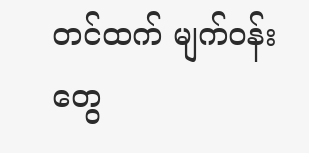တင်ထက် မျက်ဝန်းတွေ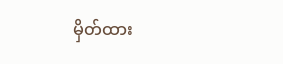မှိတ်ထား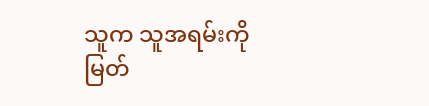သူက သူအရမ်းကိုမြတ်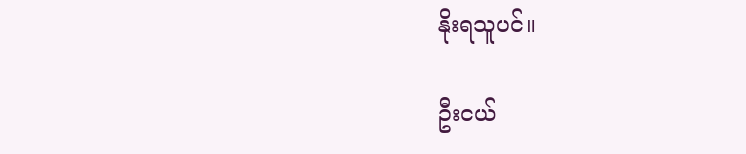နိုးရသူပင်။

ဦးငယ်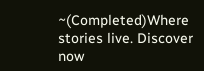~(Completed)Where stories live. Discover now